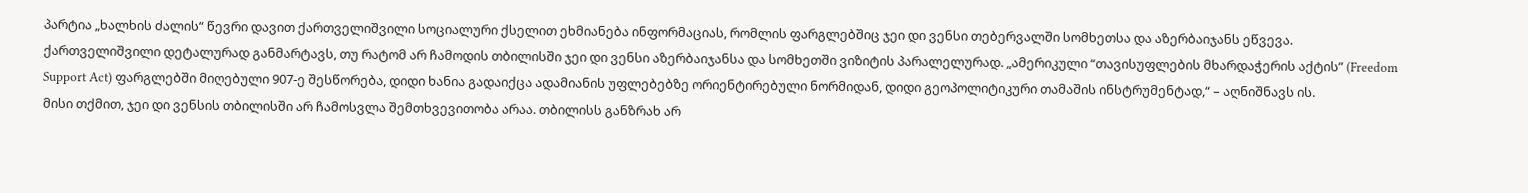პარტია „ხალხის ძალის“ წევრი დავით ქართველიშვილი სოციალური ქსელით ეხმიანება ინფორმაციას, რომლის ფარგლებშიც ჯეი დი ვენსი თებერვალში სომხეთსა და აზერბაიჯანს ეწვევა.
ქართველიშვილი დეტალურად განმარტავს, თუ რატომ არ ჩამოდის თბილისში ჯეი დი ვენსი აზერბაიჯანსა და სომხეთში ვიზიტის პარალელურად. „ამერიკული “თავისუფლების მხარდაჭერის აქტის” (Freedom Support Act) ფარგლებში მიღებული 907-ე შესწორება, დიდი ხანია გადაიქცა ადამიანის უფლებებზე ორიენტირებული ნორმიდან, დიდი გეოპოლიტიკური თამაშის ინსტრუმენტად,“ – აღნიშნავს ის.
მისი თქმით, ჯეი დი ვენსის თბილისში არ ჩამოსვლა შემთხვევითობა არაა. თბილისს განზრახ არ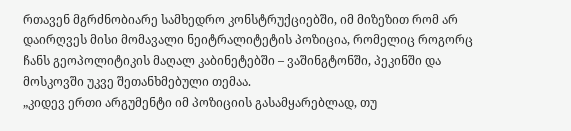რთავენ მგრძნობიარე სამხედრო კონსტრუქციებში, იმ მიზეზით რომ არ დაირღვეს მისი მომავალი ნეიტრალიტეტის პოზიცია, რომელიც როგორც ჩანს გეოპოლიტიკის მაღალ კაბინეტებში – ვაშინგტონში, პეკინში და მოსკოვში უკვე შეთანხმებული თემაა.
„კიდევ ერთი არგუმენტი იმ პოზიციის გასამყარებლად, თუ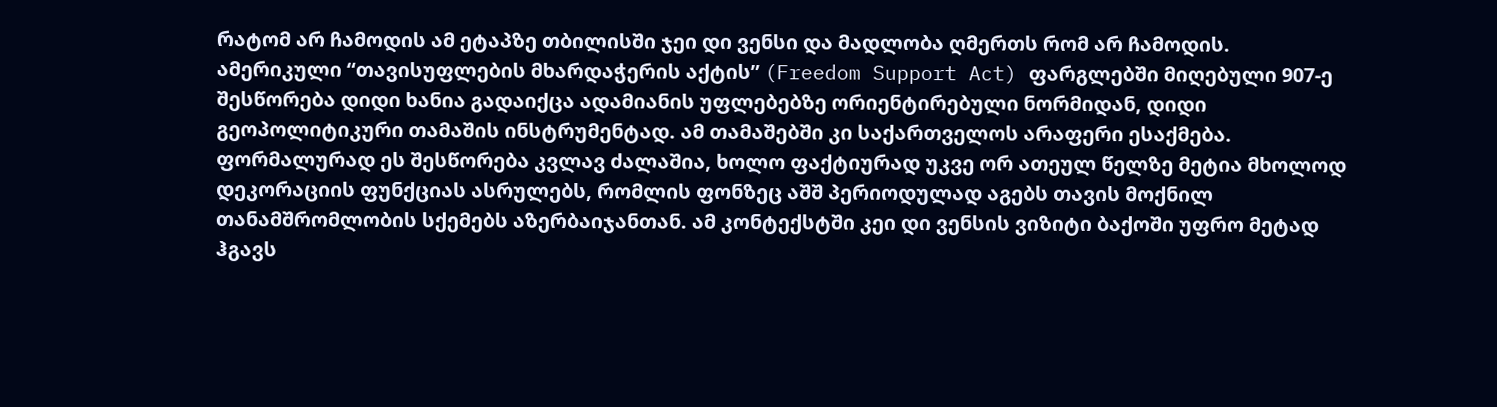რატომ არ ჩამოდის ამ ეტაპზე თბილისში ჯეი დი ვენსი და მადლობა ღმერთს რომ არ ჩამოდის.
ამერიკული “თავისუფლების მხარდაჭერის აქტის” (Freedom Support Act) ფარგლებში მიღებული 907-ე შესწორება დიდი ხანია გადაიქცა ადამიანის უფლებებზე ორიენტირებული ნორმიდან, დიდი გეოპოლიტიკური თამაშის ინსტრუმენტად. ამ თამაშებში კი საქართველოს არაფერი ესაქმება. ფორმალურად ეს შესწორება კვლავ ძალაშია, ხოლო ფაქტიურად უკვე ორ ათეულ წელზე მეტია მხოლოდ დეკორაციის ფუნქციას ასრულებს, რომლის ფონზეც აშშ პერიოდულად აგებს თავის მოქნილ თანამშრომლობის სქემებს აზერბაიჯანთან. ამ კონტექსტში კეი დი ვენსის ვიზიტი ბაქოში უფრო მეტად ჰგავს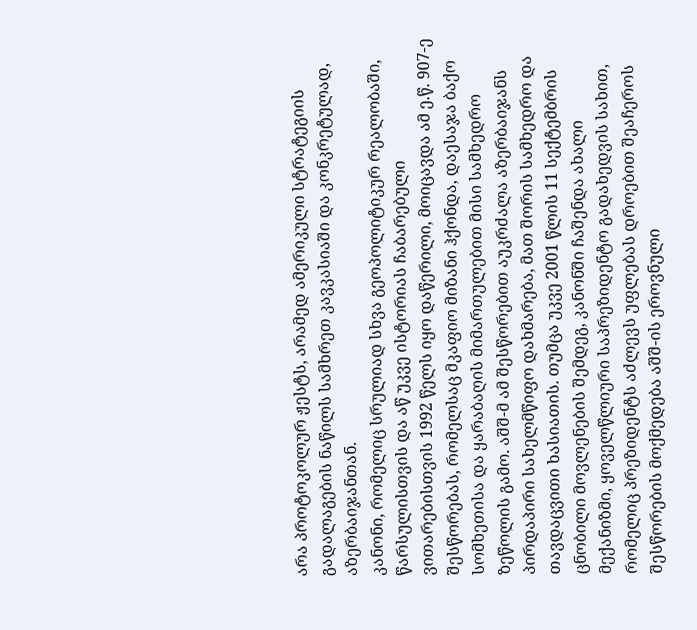არა პროტოკოლურ ჟესტს, არამედ ამერიკული სტრატეგიის გადალაგების ნაწილს სამხრეთ კავკასიაში და კონკრეტულად, აზერბაიჯანთან.
კანონი, რომელიც სრულიად სხვა გეოპოლიტიკურ რეალობაში, წარსულისთვის და აწ უკვე ისტორიას ჩაბარებული ვითარებისთვის 1992 წელს იყო დაწერილი, მოიცავდა ამ ე.წ. 907-ე შესწორებას, რომელსაც მკაფიო მიზანი ჰქონდა, დაესაჯა ბაქო სომხეთისა და ყარაბაღის მიმართულებით მისი სამხედრო ზეწოლის გამო. აშშ-მ ამ შესწორებით აუკრძალა აზერბაიჯანს პირდაპირი სახელმწიფო დახმარება, მათ შორის სამხედრო და თავდაცვითი ხასიათის. თუმცა უკვე 2001 წლის 11 სექტემბრის ცნობილი მოვლენების შემდეგ, კანონში ჩაშენდა ახალი მექანიზმი, ყოველწლიური საპრეზიდენტო გადახედვის სახით, რომელიც პრეზიდენტს აძლევს უფლებას დროებით შეაჩეროს შესწორების მოქმედება აშშ-ის ეროვნული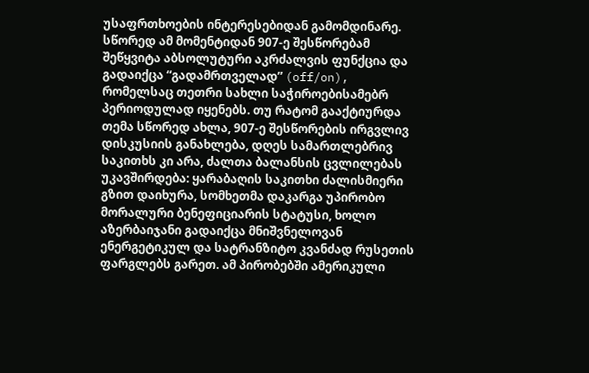უსაფრთხოების ინტერესებიდან გამომდინარე.
სწორედ ამ მომენტიდან 907-ე შესწორებამ შეწყვიტა აბსოლუტური აკრძალვის ფუნქცია და გადაიქცა “გადამრთველად” (off/on), რომელსაც თეთრი სახლი საჭიროებისამებრ პერიოდულად იყენებს. თუ რატომ გააქტიურდა თემა სწორედ ახლა, 907-ე შესწორების ირგვლივ დისკუსიის განახლება, დღეს სამართლებრივ საკითხს კი არა, ძალთა ბალანსის ცვლილებას უკავშირდება: ყარაბაღის საკითხი ძალისმიერი გზით დაიხურა, სომხეთმა დაკარგა უპირობო მორალური ბენეფიციარის სტატუსი, ხოლო აზერბაიჯანი გადაიქცა მნიშვნელოვან ენერგეტიკულ და სატრანზიტო კვანძად რუსეთის ფარგლებს გარეთ. ამ პირობებში ამერიკული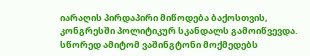იარაღის პირდაპირი მიწოდება ბაქოსთვის, კონგრესში პოლიტიკურ სკანდალს გამოიწვევდა. სწორედ ამიტომ ვაშინგტონი მოქმედებს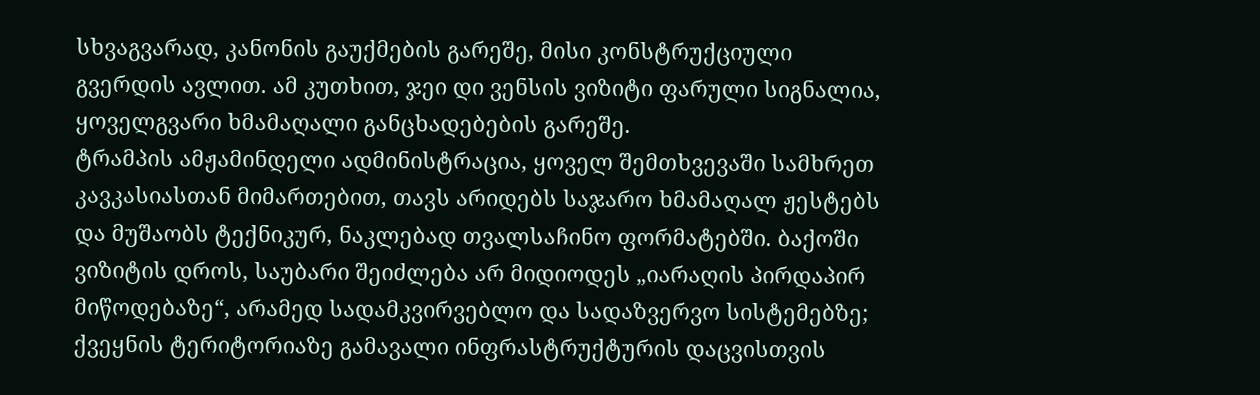სხვაგვარად, კანონის გაუქმების გარეშე, მისი კონსტრუქციული გვერდის ავლით. ამ კუთხით, ჯეი დი ვენსის ვიზიტი ფარული სიგნალია, ყოველგვარი ხმამაღალი განცხადებების გარეშე.
ტრამპის ამჟამინდელი ადმინისტრაცია, ყოველ შემთხვევაში სამხრეთ კავკასიასთან მიმართებით, თავს არიდებს საჯარო ხმამაღალ ჟესტებს და მუშაობს ტექნიკურ, ნაკლებად თვალსაჩინო ფორმატებში. ბაქოში ვიზიტის დროს, საუბარი შეიძლება არ მიდიოდეს „იარაღის პირდაპირ მიწოდებაზე“, არამედ სადამკვირვებლო და სადაზვერვო სისტემებზე; ქვეყნის ტერიტორიაზე გამავალი ინფრასტრუქტურის დაცვისთვის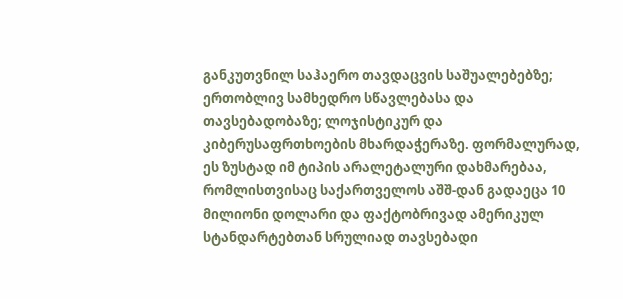განკუთვნილ საჰაერო თავდაცვის საშუალებებზე; ერთობლივ სამხედრო სწავლებასა და თავსებადობაზე; ლოჯისტიკურ და კიბერუსაფრთხოების მხარდაჭერაზე. ფორმალურად, ეს ზუსტად იმ ტიპის არალეტალური დახმარებაა, რომლისთვისაც საქართველოს აშშ-დან გადაეცა 10 მილიონი დოლარი და ფაქტობრივად ამერიკულ სტანდარტებთან სრულიად თავსებადი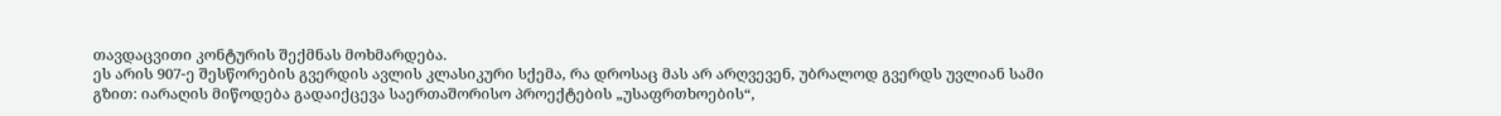თავდაცვითი კონტურის შექმნას მოხმარდება.
ეს არის 907-ე შესწორების გვერდის ავლის კლასიკური სქემა, რა დროსაც მას არ არღვევენ, უბრალოდ გვერდს უვლიან სამი გზით: იარაღის მიწოდება გადაიქცევა საერთაშორისო პროექტების „უსაფრთხოების“,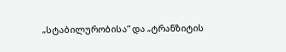„სტაბილურობისა“ და „ტრანზიტის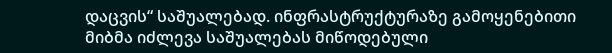დაცვის“ საშუალებად. ინფრასტრუქტურაზე გამოყენებითი მიბმა იძლევა საშუალებას მიწოდებული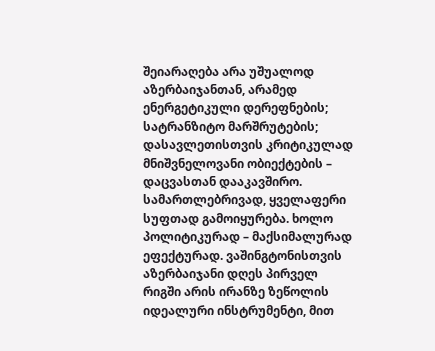შეიარაღება არა უშუალოდ აზერბაიჯანთან, არამედ ენერგეტიკული დერეფნების; სატრანზიტო მარშრუტების; დასავლეთისთვის კრიტიკულად მნიშვნელოვანი ობიექტების – დაცვასთან დააკავშირო.
სამართლებრივად, ყველაფერი სუფთად გამოიყურება. ხოლო პოლიტიკურად – მაქსიმალურად ეფექტურად. ვაშინგტონისთვის აზერბაიჯანი დღეს პირველ რიგში არის ირანზე ზეწოლის იდეალური ინსტრუმენტი, მით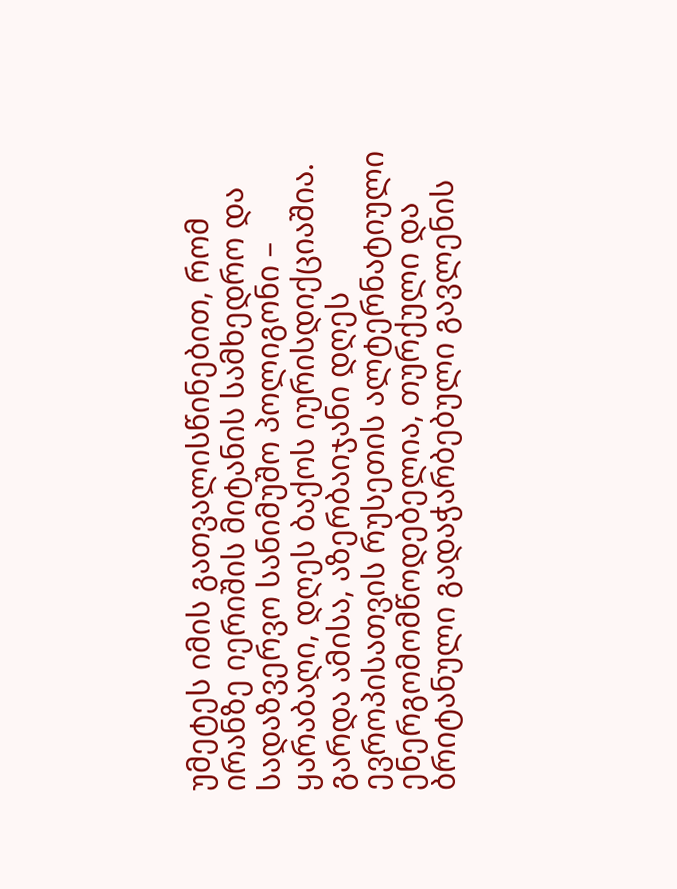უმეტეს იმის გათვალისწინებით, რომ ირანზე იერიშის მიტანის სამხედრო და სადაზვერვო სანიმუშო პოლიგონი – ყარაბაღი, დღეს ბაქოს იურისდიქციაშია. გარდა ამისა, აზერბაიჯანი დღეს ევროპისათვის რუსეთის ალტერნატიული ენერგომომწოდებელია, თურქული და ბრიტანული გადაჭარბებული გავლენის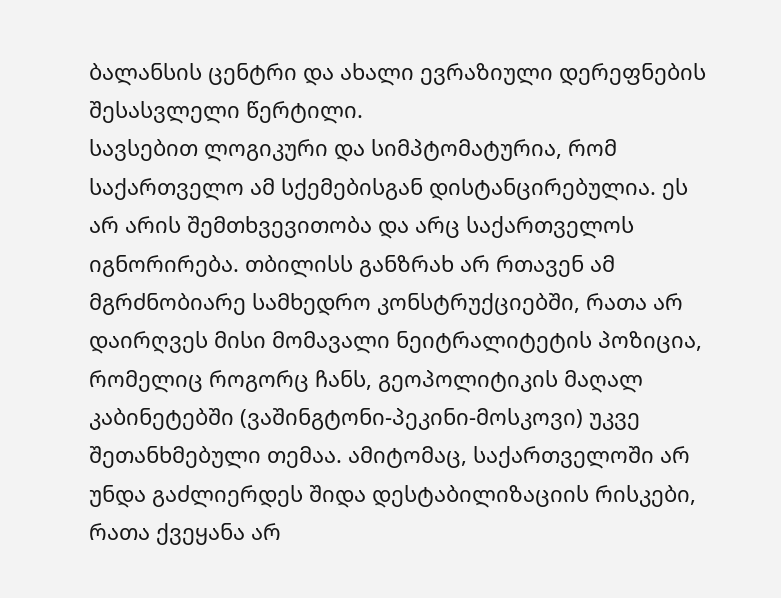ბალანსის ცენტრი და ახალი ევრაზიული დერეფნების შესასვლელი წერტილი.
სავსებით ლოგიკური და სიმპტომატურია, რომ საქართველო ამ სქემებისგან დისტანცირებულია. ეს არ არის შემთხვევითობა და არც საქართველოს იგნორირება. თბილისს განზრახ არ რთავენ ამ მგრძნობიარე სამხედრო კონსტრუქციებში, რათა არ დაირღვეს მისი მომავალი ნეიტრალიტეტის პოზიცია, რომელიც როგორც ჩანს, გეოპოლიტიკის მაღალ კაბინეტებში (ვაშინგტონი-პეკინი-მოსკოვი) უკვე შეთანხმებული თემაა. ამიტომაც, საქართველოში არ უნდა გაძლიერდეს შიდა დესტაბილიზაციის რისკები, რათა ქვეყანა არ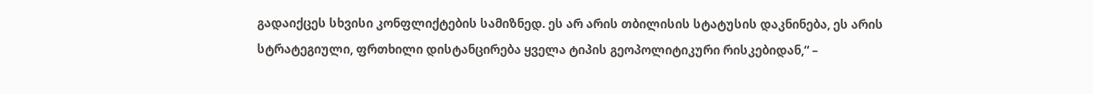გადაიქცეს სხვისი კონფლიქტების სამიზნედ. ეს არ არის თბილისის სტატუსის დაკნინება, ეს არის სტრატეგიული, ფრთხილი დისტანცირება ყველა ტიპის გეოპოლიტიკური რისკებიდან,“ –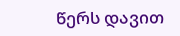წერს დავით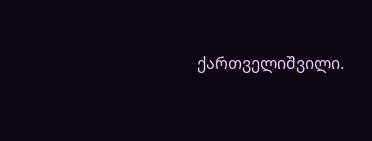ქართველიშვილი.